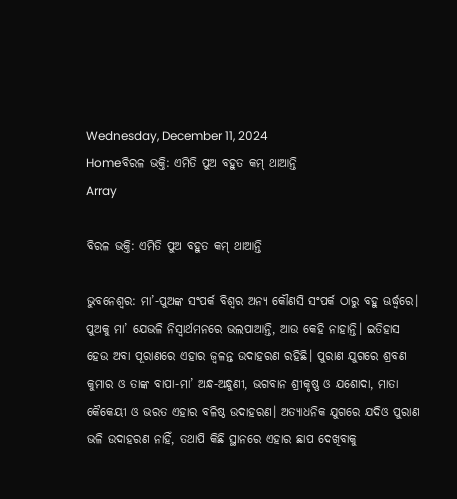Wednesday, December 11, 2024
Homeବିରଳ ଭକ୍ତି: ଏମିତି ପୁଅ ବହୁତ କମ୍‌ ଥାଆନ୍ତି
Array

ବିରଳ ଭକ୍ତି: ଏମିତି ପୁଅ ବହୁତ କମ୍‌ ଥାଆନ୍ତି

ଭୁବନେଶ୍ବର: ମା’-ପୁଅଙ୍କ ସଂପର୍କ ବିଶ୍ବର ଅନ୍ୟ କୌଣସି ସଂପର୍କ ଠାରୁ ବହୁ ଊର୍ଦ୍ଧ୍ବରେ। ପୁଅକୁ ମା’ ଯେଭଳି ନିସ୍ବାର୍ଥମନରେ ଭଲପାଆନ୍ତି, ଆଉ କେହି ନାହାନ୍ତି। ଇତିହାସ ହେଉ ଅବା ପୂରାଣରେ ଏହାର ଜ୍ବଳନ୍ତ ଉଦାହରଣ ରହିଛି। ପୁରାଣ ଯୁଗରେ ଶ୍ରବଣ କୁମାର ଓ ତାଙ୍କ ବାପା-ମା’ ଅନ୍ଧ-ଅନ୍ଧୁଣୀ, ଭଗବାନ ଶ୍ରୀକୃଷ୍ଣ ଓ ଯଶୋଦା, ମାତା କୈକେୟୀ ଓ ଭରତ ଏହାର ବଳିଷ୍ଠ ଉଦାହରଣ। ଅତ୍ୟାଧନିକ ଯୁଗରେ ଯଦିଓ ପୁରାଣ ଭଳି ଉଦାହରଣ ନାହିଁ, ତଥାପି କିଛି ସ୍ଥାନରେ ଏହାର ଛାପ ଦେଖିବାକୁ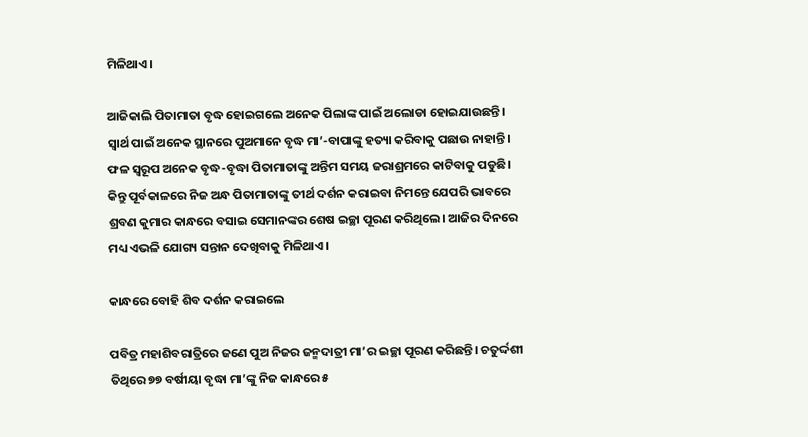ମିଳିଥାଏ।

ଆଜିକାଲି ପିତାମାତା ବୃଦ୍ଧ ହୋଇଗଲେ ଅନେକ ପିଲାଙ୍କ ପାଇଁ ଅଲୋଡା ହୋଇଯାଉଛନ୍ତି। ସ୍ବାର୍ଥ ପାଇଁ ଅନେକ ସ୍ଥାନରେ ପୁଅମାନେ ବୃଦ୍ଧ ମା’-ବାପାଙ୍କୁ ହତ୍ୟା କରିବାକୁ ପଛାଉ ନାହାନ୍ତି। ଫଳ ସ୍ବରୂପ ଅନେକ ବୃଦ୍ଧ-ବୃଦ୍ଧା ପିତାମାତାଙ୍କୁ ଅନ୍ତିମ ସମୟ ଜରାଶ୍ରମରେ କାଟିବାକୁ ପଡୁଛି। କିନ୍ତୁ ପୂର୍ବକାଳରେ ନିଜ ଅନ୍ଧ ପିତାମାତାଙ୍କୁ ତୀର୍ଥ ଦର୍ଶନ କରାଇବା ନିମନ୍ତେ ଯେପରି ଭାବରେ ଶ୍ରବଣ କୁମାର କାନ୍ଧରେ ବସାଇ ସେମାନଙ୍କର ଶେଷ ଇଚ୍ଛା ପୂରଣ କରିଥିଲେ। ଆଜିର ଦିନରେ ମଧ୍ୟ ଏଭଳି ଯୋଗ୍ୟ ସନ୍ତାନ ଦେଖିବାକୁ ମିଳିଥାଏ।

କାନ୍ଧରେ ବୋହି ଶିବ ଦର୍ଶନ କରାଇଲେ

ପବିତ୍ର ମହାଶିବରାତ୍ରିରେ ଜଣେ ପୁଅ ନିଜର ଜନ୍ମଦାତ୍ରୀ ମା’ର ଇଚ୍ଛା ପୂରଣ କରିଛନ୍ତି। ଚତୁର୍ଦ୍ଦଶୀ ତିଥିରେ ୭୭ ବର୍ଷୀୟା ବୃଦ୍ଧା ମା’ଙ୍କୁ ନିଜ କାନ୍ଧରେ ୫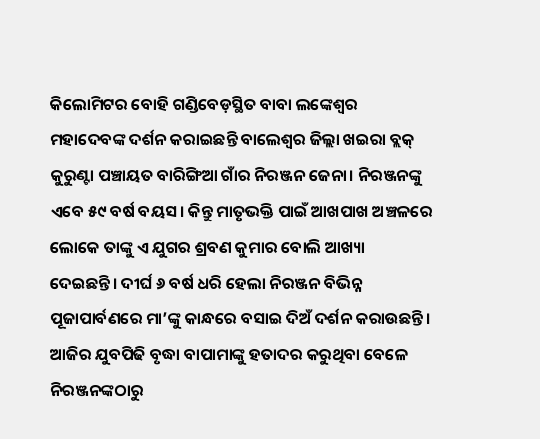କିଲୋମିଟର ବୋହି ଗଣ୍ଡିବେଡ଼ସ୍ଥିତ ବାବା ଲଙ୍କେଶ୍ୱର ମହାଦେବଙ୍କ ଦର୍ଶନ କରାଇଛନ୍ତି ବାଲେଶ୍ବର ଜିଲ୍ଲା ଖଇରା ବ୍ଲକ୍‌ କୁରୁଣ୍ଟା ପଞ୍ଚାୟତ ବାରିଙ୍ଗିଆ ଗାଁର ନିରଞ୍ଜନ ଜେନା। ନିରଞ୍ଜନଙ୍କୁ ଏବେ ୫୯ ବର୍ଷ ବୟସ। କିନ୍ତୁ ମାତୃଭକ୍ତି ପାଇଁ ଆଖପାଖ ଅଞ୍ଚଳରେ ଲୋକେ ତାଙ୍କୁ ଏ ଯୁଗର ଶ୍ରବଣ କୁମାର ବୋଲି ଆଖ୍ୟା ଦେଇଛନ୍ତି। ଦୀର୍ଘ ୬ ବର୍ଷ ଧରି ହେଲା ନିରଞ୍ଜନ ବିଭିନ୍ନ ପୂଜାପାର୍ବଣରେ ମା’ଙ୍କୁ କାନ୍ଧରେ ବସାଇ ଦିଅଁ ଦର୍ଶନ କରାଉଛନ୍ତି। ଆଜିର ଯୁବପିଢି ବୃଦ୍ଧା ବାପାମାଙ୍କୁ ହତାଦର କରୁଥିବା ବେଳେ ନିରଞ୍ଜନଙ୍କଠାରୁ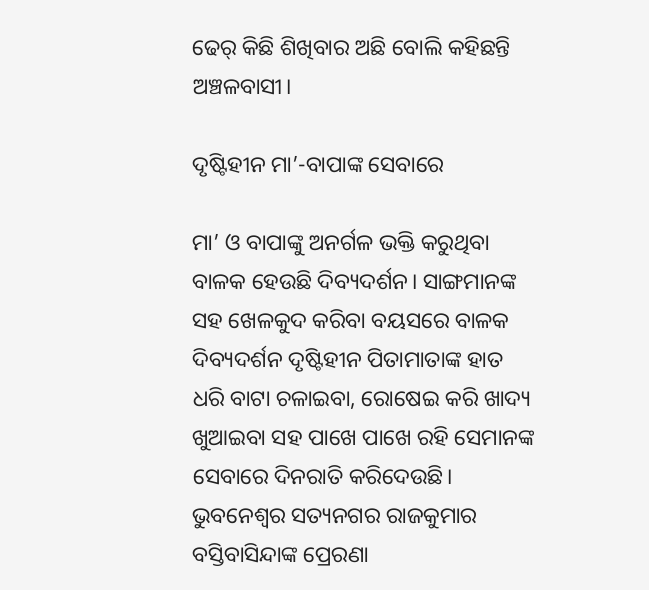ଢେର୍‌ କିଛି ଶିଖିବାର ଅଛି ବୋଲି କହିଛନ୍ତି ଅଞ୍ଚଳବାସୀ।

ଦୃଷ୍ଟିହୀନ ମା’-ବାପାଙ୍କ ସେବାରେ

ମା’ ଓ ବାପାଙ୍କୁ ଅନର୍ଗଳ ଭକ୍ତି କରୁଥିବା ବାଳକ ହେଉଛି ଦିବ୍ୟଦର୍ଶନ। ସାଙ୍ଗମାନଙ୍କ ସହ ଖେଳକୁଦ କରିବା ବୟସରେ ବାଳକ ଦିବ୍ୟଦର୍ଶନ ଦୃଷ୍ଟିହୀନ ପିତାମାତାଙ୍କ ହାତ ଧରି ବାଟା ଚଳାଇବା, ରୋଷେଇ କରି ଖାଦ୍ୟ ଖୁଆଇବା ସହ ପାଖେ ପାଖେ ରହି‌ ସେମାନଙ୍କ ସେବାରେ ଦିନରାତି କରିଦେଉଛି। ଭୁବନେଶ୍ବର ସତ୍ୟନଗର ରାଜକୁମାର ବସ୍ତିବାସିନ୍ଦାଙ୍କ ପ୍ରେରଣା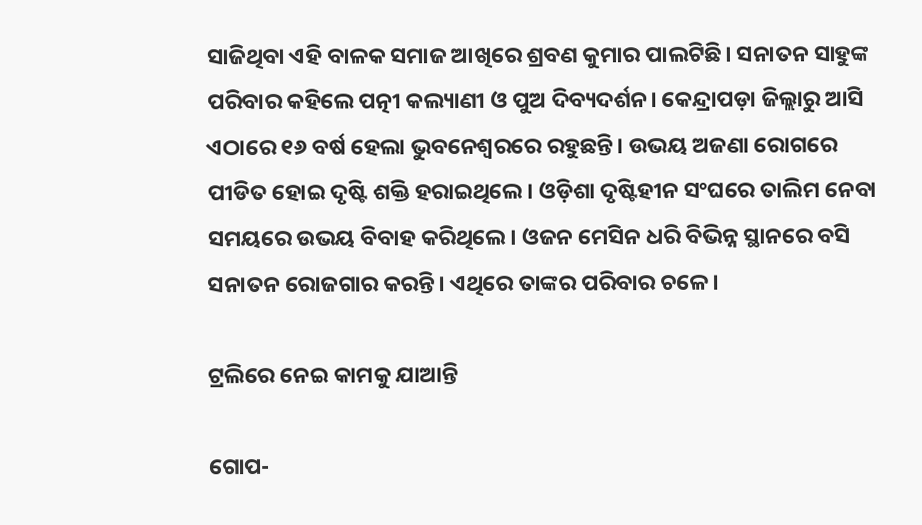ସାଜିଥିବା ଏହି ବାଳକ ସମାଜ ଆଖିରେ ଶ୍ରବଣ କୁମାର ପାଲଟିଛି। ସନାତନ ସାହୁଙ୍କ ପରିବାର କହିଲେ ପତ୍ନୀ କଲ୍ୟାଣୀ ଓ ପୁଅ ଦିବ୍ୟଦର୍ଶନ। କେନ୍ଦ୍ରାପଡ଼ା ଜିଲ୍ଲାରୁ ଆସି ଏଠାରେ ୧୬ ବର୍ଷ ହେଲା ଭୁବନେଶ୍ବରରେ ରହୁଛନ୍ତି। ଉଭୟ ଅଜଣା ରୋଗରେ ପୀଡିତ ହୋଇ ଦୃଷ୍ଟି ଶକ୍ତି ହରାଇଥିଲେ। ଓଡ଼ିଶା ଦୃଷ୍ଟିହୀନ ସଂଘରେ ତାଲିମ ନେବା ସମୟରେ ଉଭୟ ବିବାହ କରିଥିଲେ। ଓଜନ ମେସିନ ଧରି ବିଭିନ୍ନ ସ୍ଥାନରେ ବସି ସନାତନ ରୋଜଗାର କରନ୍ତି। ଏଥିରେ ତାଙ୍କର ପରିବାର ଚଳେ।

ଟ୍ରଲିରେ ନେଇ କାମକୁ ଯାଆନ୍ତି

ଗୋପ-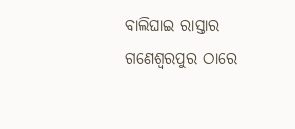ବାଲିଘାଇ ରାସ୍ତାର ଗଣେଶ୍ବରପୁର ଠାରେ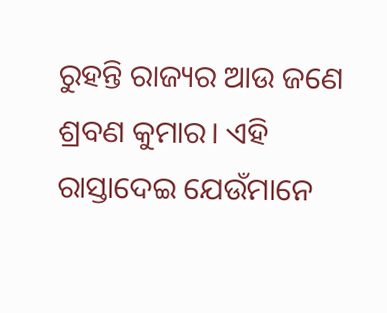ରୁହନ୍ତି ରାଜ୍ୟର ଆଉ ଜଣେ ଶ୍ରବଣ କୁମାର। ଏହି ରାସ୍ତାଦେଇ ଯେଉଁମାନେ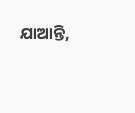ଯାଆନ୍ତି,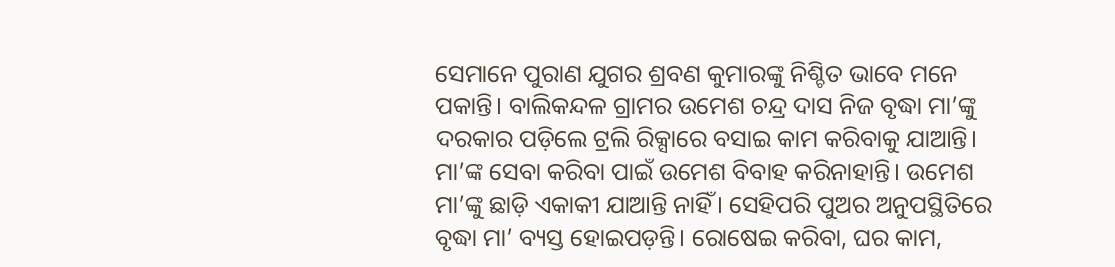ସେମାନେ ପୁରାଣ ଯୁଗର ଶ୍ରବଣ କୁମାରଙ୍କୁ ନିଶ୍ଚିତ ଭାବେ ମନେ ପକାନ୍ତି। ବାଲିକନ୍ଦଳ ଗ୍ରାମର ଉମେଶ ଚନ୍ଦ୍ର ଦାସ ନିଜ ବୃଦ୍ଧା ମା’ଙ୍କୁ ଦରକାର ପଡ଼ିଲେ ଟ୍ରଲି ରିକ୍ସାରେ ବସାଇ କାମ କରିବାକୁ ଯାଆନ୍ତି। ମା’ଙ୍କ ସେବା କରିବା ପାଇଁ ଉମେଶ ବିବାହ କରିନାହାନ୍ତି। ଉମେଶ ମା’ଙ୍କୁ ଛାଡ଼ି ଏକାକୀ ଯାଆନ୍ତି ନାହିଁ। ସେହିପରି ପୁଅର ଅନୁପସ୍ଥିତିରେ ବୃଦ୍ଧା ମା’ ବ୍ୟସ୍ତ ହୋଇପଡ଼ନ୍ତି। ରୋଷେଇ କରିବା, ଘର କାମ,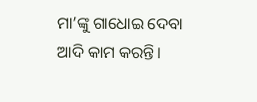ମା’ଙ୍କୁ ଗାଧୋଇ ଦେବା ଆଦି କାମ କରନ୍ତି।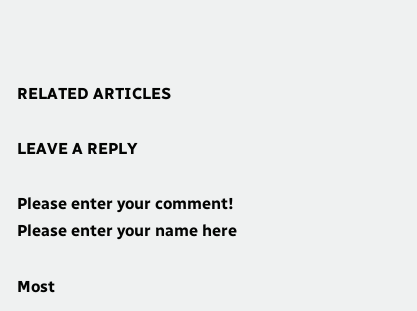RELATED ARTICLES

LEAVE A REPLY

Please enter your comment!
Please enter your name here

Most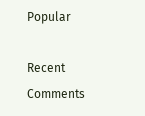Popular

Recent Comments